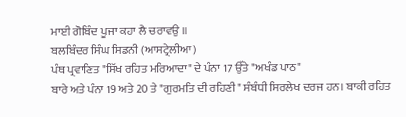ਮਾਈ ਗੋਬਿੰਦ ਪੂਜਾ ਕਹਾ ਲੈ ਚਰਾਵਉ ॥
ਬਲਬਿੰਦਰ ਸਿੰਘ ਸਿਡਨੀ (ਆਸਟ੍ਰੇਲੀਆ)
ਪੰਥ ਪ੍ਰਵਾਣਿਤ "ਸਿੱਖ ਰਹਿਤ ਮਰਿਆਦਾ" ਦੇ ਪੰਨਾ 17 ਉੱਤੇ "ਅਖੰਡ ਪਾਠ"
ਬਾਰੇ ਅਤੇ ਪੰਨਾ 19 ਅਤੇ 20 ਤੇ "ਗੁਰਮਤਿ ਦੀ ਰਹਿਣੀ" ਸੰਬੰਧੀ ਸਿਰਲੇਖ ਦਰਜ ਹਨ। ਬਾਕੀ ਰਹਿਤ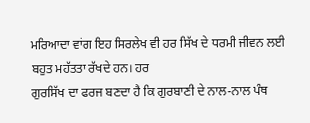ਮਰਿਆਦਾ ਵਾਂਗ ਇਹ ਸਿਰਲੇਖ ਵੀ ਹਰ ਸਿੱਖ ਦੇ ਧਰਮੀ ਜੀਵਨ ਲਈ ਬਹੁਤ ਮਹੱਤਤਾ ਰੱਖਦੇ ਹਨ। ਹਰ
ਗੁਰਸਿੱਖ ਦਾ ਫਰਜ ਬਣਦਾ ਹੈ ਕਿ ਗੁਰਬਾਣੀ ਦੇ ਨਾਲ-ਨਾਲ ਪੰਥ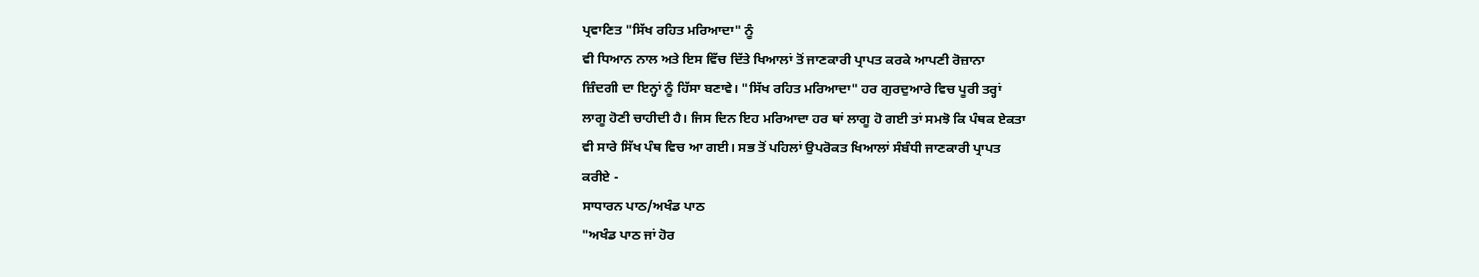ਪ੍ਰਵਾਣਿਤ "ਸਿੱਖ ਰਹਿਤ ਮਰਿਆਦਾ" ਨੂੰ
ਵੀ ਧਿਆਨ ਨਾਲ ਅਤੇ ਇਸ ਵਿੱਚ ਦਿੱਤੇ ਖਿਆਲਾਂ ਤੋਂ ਜਾਣਕਾਰੀ ਪ੍ਰਾਪਤ ਕਰਕੇ ਆਪਣੀ ਰੋਜ਼ਾਨਾ
ਜ਼ਿੰਦਗੀ ਦਾ ਇਨ੍ਹਾਂ ਨੂੰ ਹਿੱਸਾ ਬਣਾਵੇ। "ਸਿੱਖ ਰਹਿਤ ਮਰਿਆਦਾ" ਹਰ ਗੁਰਦੁਆਰੇ ਵਿਚ ਪੂਰੀ ਤਰ੍ਹਾਂ
ਲਾਗੂ ਹੋਣੀ ਚਾਹੀਦੀ ਹੈ। ਜਿਸ ਦਿਨ ਇਹ ਮਰਿਆਦਾ ਹਰ ਥਾਂ ਲਾਗੂ ਹੋ ਗਈ ਤਾਂ ਸਮਝੋ ਕਿ ਪੰਥਕ ਏਕਤਾ
ਵੀ ਸਾਰੇ ਸਿੱਖ ਪੰਥ ਵਿਚ ਆ ਗਈ। ਸਭ ਤੋਂ ਪਹਿਲਾਂ ਉਪਰੋਕਤ ਖਿਆਲਾਂ ਸੰਬੰਧੀ ਜਾਣਕਾਰੀ ਪ੍ਰਾਪਤ
ਕਰੀਏ -
ਸਾਧਾਰਨ ਪਾਠ/ਅਖੰਡ ਪਾਠ
"ਅਖੰਡ ਪਾਠ ਜਾਂ ਹੋਰ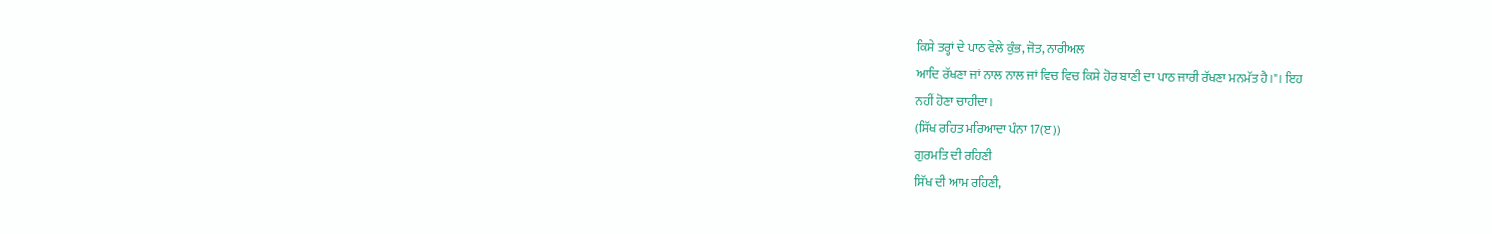ਕਿਸੇ ਤਰ੍ਹਾਂ ਦੇ ਪਾਠ ਵੇਲੇ ਕੁੰਭ, ਜੋਤ, ਨਾਰੀਅਲ
ਆਦਿ ਰੱਖਣਾ ਜਾਂ ਨਾਲ ਨਾਲ ਜਾਂ ਵਿਚ ਵਿਚ ਕਿਸੇ ਹੋਰ ਬਾਣੀ ਦਾ ਪਾਠ ਜਾਰੀ ਰੱਖਣਾ ਮਨਮੱਤ ਹੈ।"। ਇਹ
ਨਹੀਂ ਹੋਣਾ ਚਾਹੀਦਾ।
(ਸਿੱਖ ਰਹਿਤ ਮਰਿਆਦਾ ਪੰਨਾ 17(ੲ))
ਗੁਰਮਤਿ ਦੀ ਰਹਿਣੀ
ਸਿੱਖ ਦੀ ਆਮ ਰਹਿਣੀ,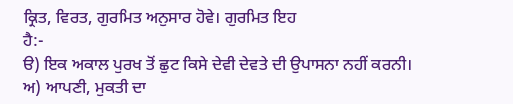ਕ੍ਰਿਤ, ਵਿਰਤ, ਗੁਰਮਿਤ ਅਨੁਸਾਰ ਹੋਵੇ। ਗੁਰਮਿਤ ਇਹ
ਹੈ:-
ੳ) ਇਕ ਅਕਾਲ ਪੁਰਖ ਤੋਂ ਛੁਟ ਕਿਸੇ ਦੇਵੀ ਦੇਵਤੇ ਦੀ ਉਪਾਸਨਾ ਨਹੀਂ ਕਰਨੀ।
ਅ) ਆਪਣੀ, ਮੁਕਤੀ ਦਾ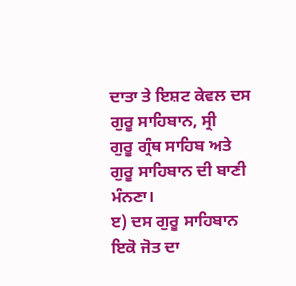ਦਾਤਾ ਤੇ ਇਸ਼ਟ ਕੇਵਲ ਦਸ ਗੁਰੂ ਸਾਹਿਬਾਨ, ਸ੍ਰੀ
ਗੁਰੂ ਗ੍ਰੰਥ ਸਾਹਿਬ ਅਤੇ ਗੁਰੂ ਸਾਹਿਬਾਨ ਦੀ ਬਾਣੀ ਮੰਨਣਾ।
ੲ) ਦਸ ਗੁਰੂ ਸਾਹਿਬਾਨ ਇਕੋ ਜੋਤ ਦਾ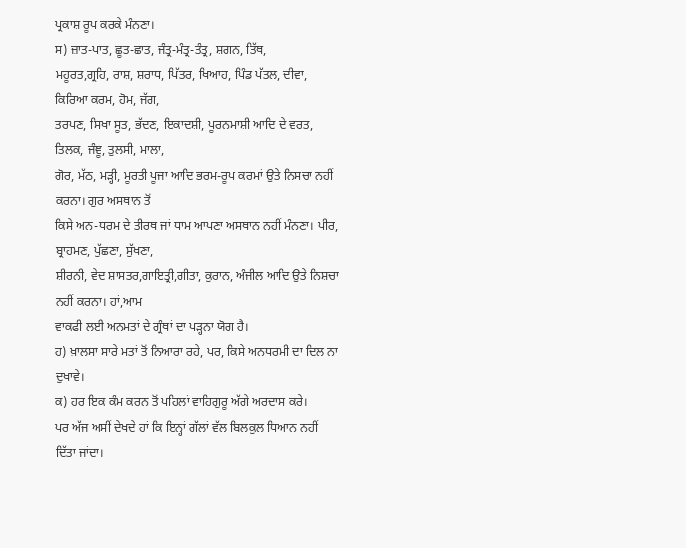ਪ੍ਰਕਾਸ਼ ਰੂਪ ਕਰਕੇ ਮੰਨਣਾ।
ਸ) ਜ਼ਾਤ-ਪਾਤ, ਛੂਤ-ਛਾਤ, ਜੰਤ੍ਰ-ਮੰਤ੍ਰ-ਤੰਤ੍ਰ, ਸ਼ਗਨ, ਤਿੱਥ,
ਮਹੂਰਤ,ਗ੍ਰਹਿ, ਰਾਸ਼, ਸ਼ਰਾਧ, ਪਿੱਤਰ, ਖਿਆਹ, ਪਿੰਡ ਪੱਤਲ, ਦੀਵਾ, ਕਿਰਿਆ ਕਰਮ, ਹੋਮ, ਜੱਗ,
ਤਰਪਣ, ਸਿਖਾ ਸੂਤ, ਭੱਦਣ, ਇਕਾਦਸ਼ੀ, ਪੂਰਨਮਾਸ਼ੀ ਆਦਿ ਦੇ ਵਰਤ, ਤਿਲਕ, ਜੰਞੂ, ਤੁਲਸੀ, ਮਾਲਾ,
ਗੋਰ, ਮੱਠ, ਮੜ੍ਹੀ, ਮੂਰਤੀ ਪੂਜਾ ਆਦਿ ਭਰਮ-ਰੂਪ ਕਰਮਾਂ ਉਤੇ ਨਿਸਚਾ ਨਹੀਂ ਕਰਨਾ। ਗੁਰ ਅਸਥਾਨ ਤੋਂ
ਕਿਸੇ ਅਨ-ਧਰਮ ਦੇ ਤੀਰਥ ਜਾਂ ਧਾਮ ਆਪਣਾ ਅਸਥਾਨ ਨਹੀਂ ਮੰਨਣਾ। ਪੀਰ, ਬ੍ਰਾਹਮਣ, ਪੁੱਛਣਾ, ਸੁੱਖਣਾ,
ਸ਼ੀਰਨੀ, ਵੇਦ ਸ਼ਾਸਤਰ,ਗਾਇਤ੍ਰੀ,ਗੀਤਾ, ਕੁਰਾਨ, ਅੰਜੀਲ ਆਦਿ ਉਤੇ ਨਿਸ਼ਚਾ ਨਹੀਂ ਕਰਨਾ। ਹਾਂ,ਆਮ
ਵਾਕਫੀ ਲਈ ਅਨਮਤਾਂ ਦੇ ਗ੍ਰੰਥਾਂ ਦਾ ਪੜ੍ਹਨਾ ਯੋਗ ਹੈ।
ਹ) ਖ਼ਾਲਸਾ ਸਾਰੇ ਮਤਾਂ ਤੋਂ ਨਿਆਰਾ ਰਹੇ, ਪਰ, ਕਿਸੇ ਅਨਧਰਮੀ ਦਾ ਦਿਲ ਨਾ
ਦੁਖਾਵੇ।
ਕ) ਹਰ ਇਕ ਕੰਮ ਕਰਨ ਤੋਂ ਪਹਿਲਾਂ ਵਾਹਿਗੁਰੂ ਅੱਗੇ ਅਰਦਾਸ ਕਰੇ।
ਪਰ ਅੱਜ ਅਸੀਂ ਦੇਖਦੇ ਹਾਂ ਕਿ ਇਨ੍ਹਾਂ ਗੱਲਾਂ ਵੱਲ ਬਿਲਕੁਲ ਧਿਆਨ ਨਹੀਂ
ਦਿੱਤਾ ਜਾਂਦਾ।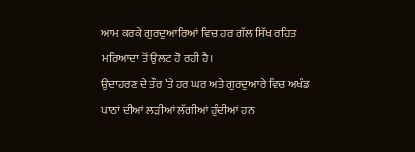ਆਮ ਕਰਕੇ ਗੁਰਦੁਆਰਿਆਂ ਵਿਚ ਹਰ ਗੱਲ ਸਿੱਖ ਰਹਿਤ ਮਰਿਆਦਾ ਤੋਂ ਉਲਟ ਹੋ ਰਹੀ ਹੈ।
ਉਦਾਹਰਣ ਦੇ ਤੌਰ ’ਤੇ ਹਰ ਘਰ ਅਤੇ ਗੁਰਦੁਆਰੇ ਵਿਚ ਅਖੰਡ ਪਾਠਾਂ ਦੀਆਂ ਲੜੀਆਂ ਲੱਗੀਆਂ ਹੁੰਦੀਆਂ ਹਨ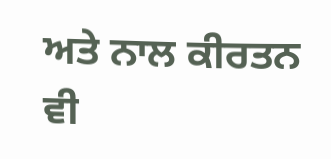ਅਤੇ ਨਾਲ ਕੀਰਤਨ ਵੀ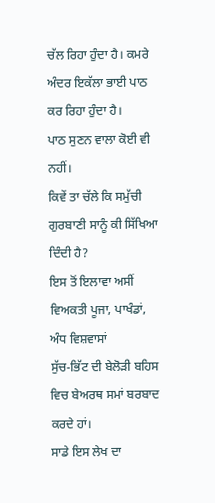ਚੱਲ ਰਿਹਾ ਹੁੰਦਾ ਹੈ। ਕਮਰੇ ਅੰਦਰ ਇਕੱਲਾ ਭਾਈ ਪਾਠ ਕਰ ਰਿਹਾ ਹੁੰਦਾ ਹੈ।
ਪਾਠ ਸੁਣਨ ਵਾਲਾ ਕੋਈ ਵੀ ਨਹੀਂ।
ਕਿਵੇਂ ਤਾ ਚੱਲੇ ਕਿ ਸਮੁੱਚੀ ਗੁਰਬਾਣੀ ਸਾਨੂੰ ਕੀ ਸਿੱਖਿਆ ਦਿੰਦੀ ਹੈ?
ਇਸ ਤੋਂ ਇਲਾਵਾ ਅਸੀਂ ਵਿਅਕਤੀ ਪੂਜਾ, ਪਾਖੰਡਾਂ, ਅੰਧ ਵਿਸ਼ਵਾਸਾਂ
ਸੁੱਚ-ਭਿੱਟ ਦੀ ਬੇਲੋੜੀ ਬਹਿਸ ਵਿਚ ਬੇਅਰਥ ਸਮਾਂ ਬਰਬਾਦ ਕਰਦੇ ਹਾਂ।
ਸਾਡੇ ਇਸ ਲੇਖ ਦਾ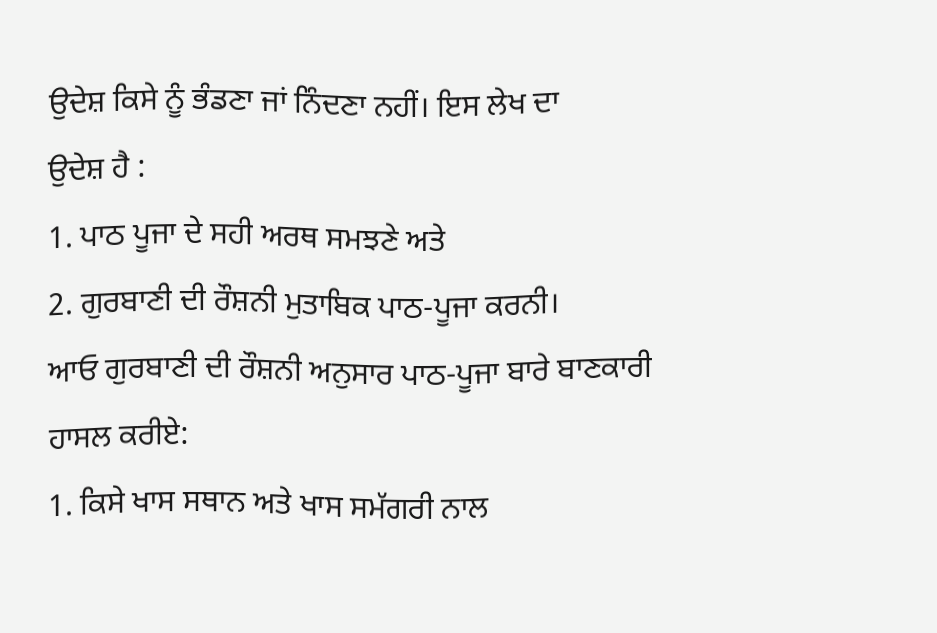ਉਦੇਸ਼ ਕਿਸੇ ਨੂੰ ਭੰਡਣਾ ਜਾਂ ਨਿੰਦਣਾ ਨਹੀਂ। ਇਸ ਲੇਖ ਦਾ
ਉਦੇਸ਼ ਹੈ :
1. ਪਾਠ ਪੂਜਾ ਦੇ ਸਹੀ ਅਰਥ ਸਮਝਣੇ ਅਤੇ
2. ਗੁਰਬਾਣੀ ਦੀ ਰੌਸ਼ਨੀ ਮੁਤਾਬਿਕ ਪਾਠ-ਪੂਜਾ ਕਰਨੀ।
ਆਓ ਗੁਰਬਾਣੀ ਦੀ ਰੌਸ਼ਨੀ ਅਨੁਸਾਰ ਪਾਠ-ਪੂਜਾ ਬਾਰੇ ਬਾਣਕਾਰੀ ਹਾਸਲ ਕਰੀਏ:
1. ਕਿਸੇ ਖਾਸ ਸਥਾਨ ਅਤੇ ਖਾਸ ਸਮੱਗਰੀ ਨਾਲ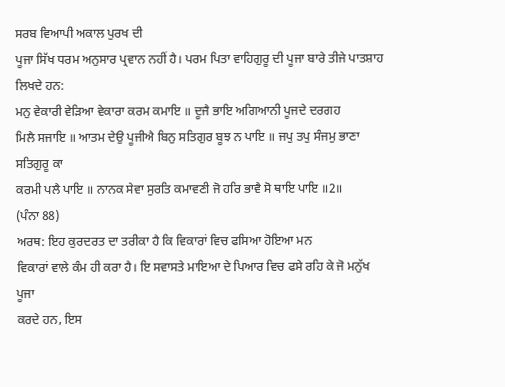ਸਰਬ ਵਿਆਪੀ ਅਕਾਲ ਪੁਰਖ ਦੀ
ਪੂਜਾ ਸਿੱਖ ਧਰਮ ਅਨੁਸਾਰ ਪ੍ਰਵਾਨ ਨਹੀਂ ਹੈ। ਪਰਮ ਪਿਤਾ ਵਾਹਿਗੁਰੂ ਦੀ ਪੂਜਾ ਬਾਰੇ ਤੀਜੇ ਪਾਤਸ਼ਾਹ
ਲਿਖਦੇ ਹਨ:
ਮਨੁ ਵੇਕਾਰੀ ਵੇੜਿਆ ਵੇਕਾਰਾ ਕਰਮ ਕਮਾਇ ॥ ਦੂਜੈ ਭਾਇ ਅਗਿਆਨੀ ਪੂਜਦੇ ਦਰਗਹ
ਮਿਲੈ ਸਜਾਇ ॥ ਆਤਮ ਦੇਉ ਪੂਜੀਐ ਬਿਨੁ ਸਤਿਗੁਰ ਬੂਝ ਨ ਪਾਇ ॥ ਜਪੁ ਤਪੁ ਸੰਜਮੁ ਭਾਣਾ ਸਤਿਗੁਰੂ ਕਾ
ਕਰਮੀ ਪਲੈ ਪਾਇ ॥ ਨਾਨਕ ਸੇਵਾ ਸੁਰਤਿ ਕਮਾਵਣੀ ਜੋ ਹਰਿ ਭਾਵੈ ਸੋ ਥਾਇ ਪਾਇ ॥2॥
(ਪੰਨਾ 88)
ਅਰਥ: ਇਹ ਕੁਰਦਰਤ ਦਾ ਤਰੀਕਾ ਹੈ ਕਿ ਵਿਕਾਰਾਂ ਵਿਚ ਫਸਿਆ ਹੋਇਆ ਮਨ
ਵਿਕਾਰਾਂ ਵਾਲੇ ਕੰਮ ਹੀ ਕਰਾ ਹੈ। ਇ ਸਵਾਸਤੇ ਮਾਇਆ ਦੇ ਪਿਆਰ ਵਿਚ ਫਸੇ ਰਹਿ ਕੇ ਜੋ ਮਨੁੱਖ ਪੂਜਾ
ਕਰਦੇ ਹਨ, ਇਸ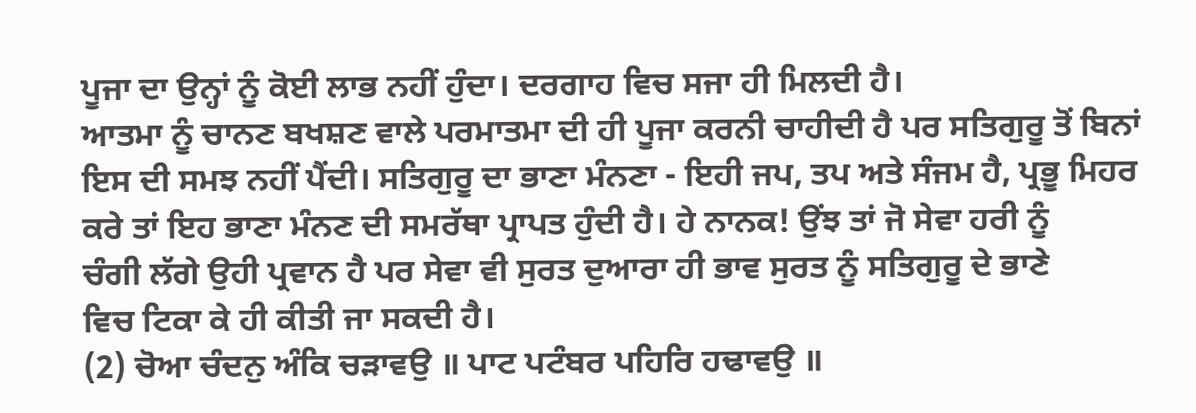ਪੂਜਾ ਦਾ ਉਨ੍ਹਾਂ ਨੂੰ ਕੋਈ ਲਾਭ ਨਹੀਂ ਹੁੰਦਾ। ਦਰਗਾਹ ਵਿਚ ਸਜਾ ਹੀ ਮਿਲਦੀ ਹੈ।
ਆਤਮਾ ਨੂੰ ਚਾਨਣ ਬਖਸ਼ਣ ਵਾਲੇ ਪਰਮਾਤਮਾ ਦੀ ਹੀ ਪੂਜਾ ਕਰਨੀ ਚਾਹੀਦੀ ਹੈ ਪਰ ਸਤਿਗੁਰੂ ਤੋਂ ਬਿਨਾਂ
ਇਸ ਦੀ ਸਮਝ ਨਹੀਂ ਪੈਂਦੀ। ਸਤਿਗੁਰੂ ਦਾ ਭਾਣਾ ਮੰਨਣਾ - ਇਹੀ ਜਪ, ਤਪ ਅਤੇ ਸੰਜਮ ਹੈ, ਪ੍ਰਭੂ ਮਿਹਰ
ਕਰੇ ਤਾਂ ਇਹ ਭਾਣਾ ਮੰਨਣ ਦੀ ਸਮਰੱਥਾ ਪ੍ਰਾਪਤ ਹੁੰਦੀ ਹੈ। ਹੇ ਨਾਨਕ! ਉਂਝ ਤਾਂ ਜੋ ਸੇਵਾ ਹਰੀ ਨੂੰ
ਚੰਗੀ ਲੱਗੇ ਉਹੀ ਪ੍ਰਵਾਨ ਹੈ ਪਰ ਸੇਵਾ ਵੀ ਸੁਰਤ ਦੁਆਰਾ ਹੀ ਭਾਵ ਸੁਰਤ ਨੂੰ ਸਤਿਗੁਰੂ ਦੇ ਭਾਣੇ
ਵਿਚ ਟਿਕਾ ਕੇ ਹੀ ਕੀਤੀ ਜਾ ਸਕਦੀ ਹੈ।
(2) ਚੋਆ ਚੰਦਨੁ ਅੰਕਿ ਚੜਾਵਉ ॥ ਪਾਟ ਪਟੰਬਰ ਪਹਿਰਿ ਹਢਾਵਉ ॥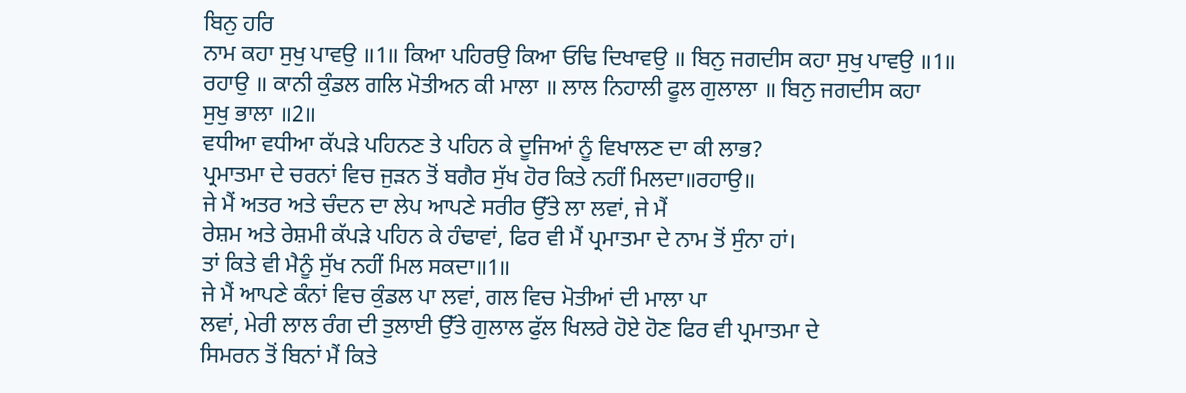ਬਿਨੁ ਹਰਿ
ਨਾਮ ਕਹਾ ਸੁਖੁ ਪਾਵਉ ॥1॥ ਕਿਆ ਪਹਿਰਉ ਕਿਆ ਓਢਿ ਦਿਖਾਵਉ ॥ ਬਿਨੁ ਜਗਦੀਸ ਕਹਾ ਸੁਖੁ ਪਾਵਉ ॥1॥
ਰਹਾਉ ॥ ਕਾਨੀ ਕੁੰਡਲ ਗਲਿ ਮੋਤੀਅਨ ਕੀ ਮਾਲਾ ॥ ਲਾਲ ਨਿਹਾਲੀ ਫੂਲ ਗੁਲਾਲਾ ॥ ਬਿਨੁ ਜਗਦੀਸ ਕਹਾ
ਸੁਖੁ ਭਾਲਾ ॥2॥
ਵਧੀਆ ਵਧੀਆ ਕੱਪੜੇ ਪਹਿਨਣ ਤੇ ਪਹਿਨ ਕੇ ਦੂਜਿਆਂ ਨੂੰ ਵਿਖਾਲਣ ਦਾ ਕੀ ਲਾਭ?
ਪ੍ਰਮਾਤਮਾ ਦੇ ਚਰਨਾਂ ਵਿਚ ਜੁੜਨ ਤੋਂ ਬਗੈਰ ਸੁੱਖ ਹੋਰ ਕਿਤੇ ਨਹੀਂ ਮਿਲਦਾ॥ਰਹਾਉ॥
ਜੇ ਮੈਂ ਅਤਰ ਅਤੇ ਚੰਦਨ ਦਾ ਲੇਪ ਆਪਣੇ ਸਰੀਰ ਉੱਤੇ ਲਾ ਲਵਾਂ, ਜੇ ਮੈਂ
ਰੇਸ਼ਮ ਅਤੇ ਰੇਸ਼ਮੀ ਕੱਪੜੇ ਪਹਿਨ ਕੇ ਹੰਢਾਵਾਂ, ਫਿਰ ਵੀ ਮੈਂ ਪ੍ਰਮਾਤਮਾ ਦੇ ਨਾਮ ਤੋਂ ਸੁੰਨਾ ਹਾਂ।
ਤਾਂ ਕਿਤੇ ਵੀ ਮੈਨੂੰ ਸੁੱਖ ਨਹੀਂ ਮਿਲ ਸਕਦਾ॥1॥
ਜੇ ਮੈਂ ਆਪਣੇ ਕੰਨਾਂ ਵਿਚ ਕੁੰਡਲ ਪਾ ਲਵਾਂ, ਗਲ ਵਿਚ ਮੋਤੀਆਂ ਦੀ ਮਾਲਾ ਪਾ
ਲਵਾਂ, ਮੇਰੀ ਲਾਲ ਰੰਗ ਦੀ ਤੁਲਾਈ ਉੱਤੇ ਗੁਲਾਲ ਫੁੱਲ ਖਿਲਰੇ ਹੋਏ ਹੋਣ ਫਿਰ ਵੀ ਪ੍ਰਮਾਤਮਾ ਦੇ
ਸਿਮਰਨ ਤੋਂ ਬਿਨਾਂ ਮੈਂ ਕਿਤੇ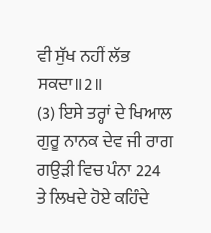ਵੀ ਸੁੱਖ ਨਹੀਂ ਲੱਭ ਸਕਦਾ॥2॥
(3) ਇਸੇ ਤਰ੍ਹਾਂ ਦੇ ਖਿਆਲ ਗੁਰੂ ਨਾਨਕ ਦੇਵ ਜੀ ਰਾਗ ਗਉੜੀ ਵਿਚ ਪੰਨਾ 224
ਤੇ ਲਿਖਦੇ ਹੋਏ ਕਹਿੰਦੇ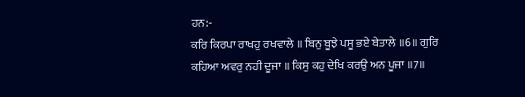ਹਨ:-
ਕਰਿ ਕਿਰਪਾ ਰਾਖਹੁ ਰਖਵਾਲੇ ॥ ਬਿਨੁ ਬੂਝੇ ਪਸੂ ਭਏ ਬੇਤਾਲੇ ॥6॥ ਗੁਰਿ
ਕਹਿਆ ਅਵਰੁ ਨਹੀ ਦੂਜਾ ॥ ਕਿਸੁ ਕਹੁ ਦੇਖਿ ਕਰਉ ਅਨ ਪੂਜਾ ॥7॥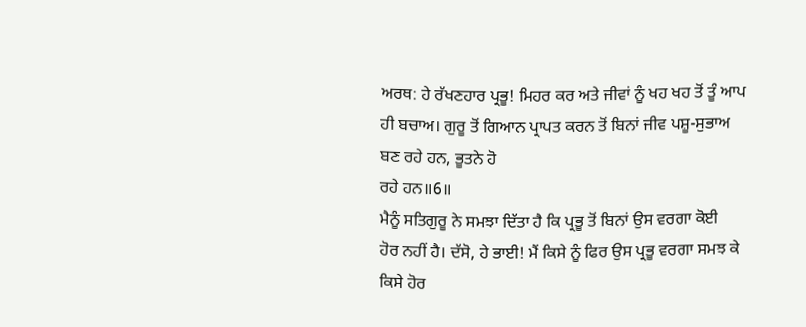ਅਰਥ: ਹੇ ਰੱਖਣਹਾਰ ਪ੍ਰਭੂ! ਮਿਹਰ ਕਰ ਅਤੇ ਜੀਵਾਂ ਨੂੰ ਖਹ ਖਹ ਤੋਂ ਤੂੰ ਆਪ
ਹੀ ਬਚਾਅ। ਗੁਰੂ ਤੋਂ ਗਿਆਨ ਪ੍ਰਾਪਤ ਕਰਨ ਤੋਂ ਬਿਨਾਂ ਜੀਵ ਪਸ਼ੂ-ਸੁਭਾਅ ਬਣ ਰਹੇ ਹਨ, ਭੂਤਨੇ ਹੋ
ਰਹੇ ਹਨ॥6॥
ਮੈਨੂੰ ਸਤਿਗੁਰੂ ਨੇ ਸਮਝਾ ਦਿੱਤਾ ਹੈ ਕਿ ਪ੍ਰਭੂ ਤੋਂ ਬਿਨਾਂ ਉਸ ਵਰਗਾ ਕੋਈ
ਹੋਰ ਨਹੀਂ ਹੈ। ਦੱਸੋ, ਹੇ ਭਾਈ! ਮੈਂ ਕਿਸੇ ਨੂੰ ਫਿਰ ਉਸ ਪ੍ਰਭੂ ਵਰਗਾ ਸਮਝ ਕੇ ਕਿਸੇ ਹੋਰ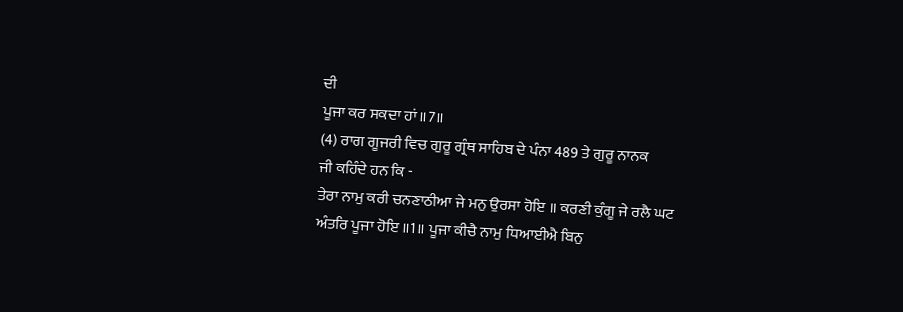ਦੀ
ਪੂਜਾ ਕਰ ਸਕਦਾ ਹਾਂ॥7॥
(4) ਰਾਗ ਗੂਜਰੀ ਵਿਚ ਗੁਰੂ ਗ੍ਰੰਥ ਸਾਹਿਬ ਦੇ ਪੰਨਾ 489 ਤੇ ਗੁਰੂ ਨਾਨਕ
ਜੀ ਕਹਿੰਦੇ ਹਨ ਕਿ -
ਤੇਰਾ ਨਾਮੁ ਕਰੀ ਚਨਣਾਠੀਆ ਜੇ ਮਨੁ ਉਰਸਾ ਹੋਇ ॥ ਕਰਣੀ ਕੁੰਗੂ ਜੇ ਰਲੈ ਘਟ
ਅੰਤਰਿ ਪੂਜਾ ਹੋਇ ॥1॥ ਪੂਜਾ ਕੀਚੈ ਨਾਮੁ ਧਿਆਈਐ ਬਿਨੁ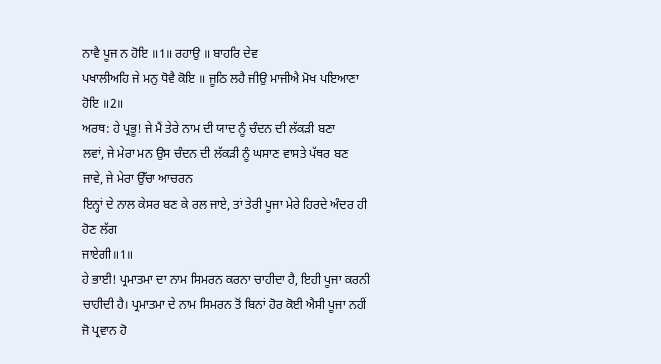ਨਾਵੈ ਪੂਜ ਨ ਹੋਇ ॥1॥ ਰਹਾਉ ॥ ਬਾਹਰਿ ਦੇਵ
ਪਖਾਲੀਅਹਿ ਜੇ ਮਨੁ ਧੋਵੈ ਕੋਇ ॥ ਜੂਠਿ ਲਹੈ ਜੀਉ ਮਾਜੀਐ ਮੋਖ ਪਇਆਣਾ ਹੋਇ ॥2॥
ਅਰਥ: ਹੇ ਪ੍ਰਭੂ! ਜੇ ਮੈਂ ਤੇਰੇ ਨਾਮ ਦੀ ਯਾਦ ਨੂੰ ਚੰਦਨ ਦੀ ਲੱਕੜੀ ਬਣਾ
ਲਵਾਂ, ਜੇ ਮੇਰਾ ਮਨ ਉਸ ਚੰਦਨ ਦੀ ਲੱਕੜੀ ਨੂੰ ਘਸਾਣ ਵਾਸਤੇ ਪੱਥਰ ਬਣ ਜਾਵੇ, ਜੇ ਮੇਰਾ ਉੱਚਾ ਆਚਰਨ
ਇਨ੍ਹਾਂ ਦੇ ਨਾਲ ਕੇਸਰ ਬਣ ਕੇ ਰਲ ਜਾਏ, ਤਾਂ ਤੇਰੀ ਪੂਜਾ ਮੇਰੇ ਹਿਰਦੇ ਅੰਦਰ ਹੀ ਹੋਣ ਲੱਗ
ਜਾਏਗੀ॥1॥
ਹੇ ਭਾਈ! ਪ੍ਰਮਾਤਮਾ ਦਾ ਨਾਮ ਸਿਮਰਨ ਕਰਨਾ ਚਾਹੀਦਾ ਹੈ, ਇਹੀ ਪੂਜਾ ਕਰਨੀ
ਚਾਹੀਦੀ ਹੈ। ਪ੍ਰਮਾਤਮਾ ਦੇ ਨਾਮ ਸਿਮਰਨ ਤੋਂ ਬਿਨਾਂ ਹੋਰ ਕੋਈ ਐਸੀ ਪੂਜਾ ਨਹੀਂ ਜੋ ਪ੍ਰਵਾਨ ਹੋ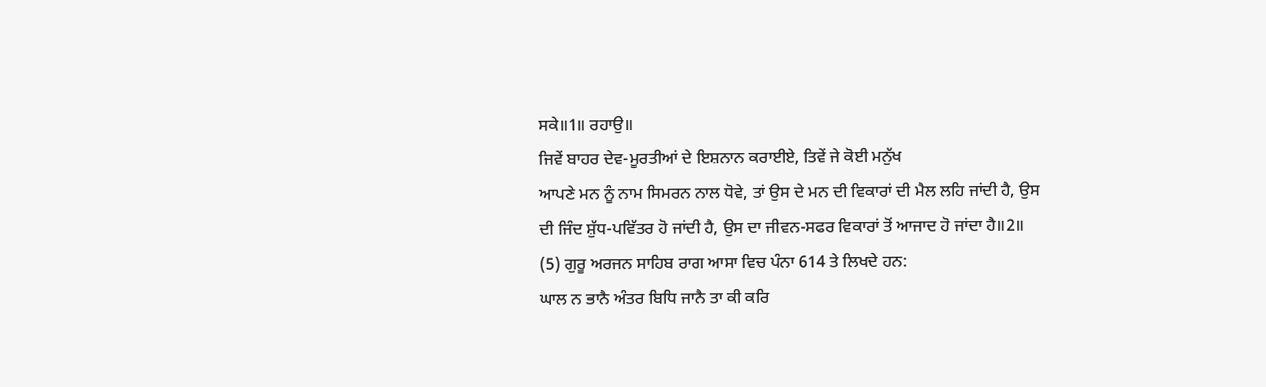ਸਕੇ॥1॥ ਰਹਾਉ॥
ਜਿਵੇਂ ਬਾਹਰ ਦੇਵ-ਮੂਰਤੀਆਂ ਦੇ ਇਸ਼ਨਾਨ ਕਰਾਈਏ, ਤਿਵੇਂ ਜੇ ਕੋਈ ਮਨੁੱਖ
ਆਪਣੇ ਮਨ ਨੂੰ ਨਾਮ ਸਿਮਰਨ ਨਾਲ ਧੋਵੇ, ਤਾਂ ਉਸ ਦੇ ਮਨ ਦੀ ਵਿਕਾਰਾਂ ਦੀ ਮੈਲ ਲਹਿ ਜਾਂਦੀ ਹੈ, ਉਸ
ਦੀ ਜਿੰਦ ਸ਼ੁੱਧ-ਪਵਿੱਤਰ ਹੋ ਜਾਂਦੀ ਹੈ, ਉਸ ਦਾ ਜੀਵਨ-ਸਫਰ ਵਿਕਾਰਾਂ ਤੋਂ ਆਜਾਦ ਹੋ ਜਾਂਦਾ ਹੈ॥2॥
(5) ਗੁਰੂ ਅਰਜਨ ਸਾਹਿਬ ਰਾਗ ਆਸਾ ਵਿਚ ਪੰਨਾ 614 ਤੇ ਲਿਖਦੇ ਹਨ:
ਘਾਲ ਨ ਭਾਨੈ ਅੰਤਰ ਬਿਧਿ ਜਾਨੈ ਤਾ ਕੀ ਕਰਿ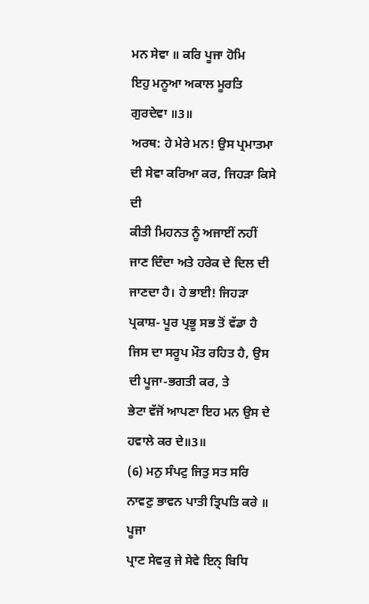ਮਨ ਸੇਵਾ ॥ ਕਰਿ ਪੂਜਾ ਹੋਮਿ
ਇਹੁ ਮਨੂਆ ਅਕਾਲ ਮੂਰਤਿ ਗੁਰਦੇਵਾ ॥3॥
ਅਰਥ: ਹੇ ਮੇਰੇ ਮਨ! ਉਸ ਪ੍ਰਮਾਤਮਾ ਦੀ ਸੇਵਾ ਕਰਿਆ ਕਰ, ਜਿਹੜਾ ਕਿਸੇ ਦੀ
ਕੀਤੀ ਮਿਹਨਤ ਨੂੰ ਅਜਾਈਂ ਨਹੀਂ ਜਾਣ ਦਿੰਦਾ ਅਤੇ ਹਰੇਕ ਦੇ ਦਿਲ ਦੀ ਜਾਣਦਾ ਹੈ। ਹੇ ਭਾਈ! ਜਿਹੜਾ
ਪ੍ਰਕਾਸ਼- ਪੂਰ ਪ੍ਰਭੂ ਸਭ ਤੋਂ ਵੱਡਾ ਹੈ ਜਿਸ ਦਾ ਸਰੂਪ ਮੌਤ ਰਹਿਤ ਹੈ, ਉਸ ਦੀ ਪੂਜਾ-ਭਗਤੀ ਕਰ, ਤੇ
ਭੇਟਾ ਵੱਜੋਂ ਆਪਣਾ ਇਹ ਮਨ ਉਸ ਦੇ ਹਵਾਲੇ ਕਰ ਦੇ॥3॥
(6) ਮਨੁ ਸੰਪਟੁ ਜਿਤੁ ਸਤ ਸਰਿ ਨਾਵਣੁ ਭਾਵਨ ਪਾਤੀ ਤ੍ਰਿਪਤਿ ਕਰੇ ॥ ਪੂਜਾ
ਪ੍ਰਾਣ ਸੇਵਕੁ ਜੇ ਸੇਵੇ ਇਨ੍ ਬਿਧਿ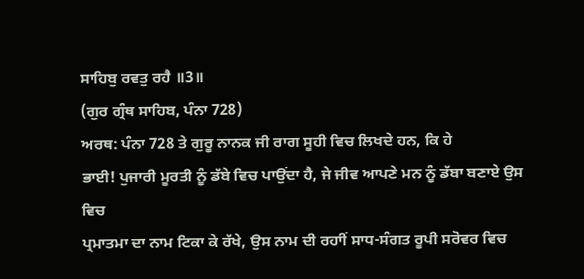ਸਾਹਿਬੁ ਰਵਤੁ ਰਹੈ ॥3॥
(ਗੁਰ ਗ੍ਰੰਥ ਸਾਹਿਬ, ਪੰਨਾ 728)
ਅਰਥ: ਪੰਨਾ 728 ਤੇ ਗੁਰੂ ਨਾਨਕ ਜੀ ਰਾਗ ਸੂਹੀ ਵਿਚ ਲਿਖਦੇ ਹਨ, ਕਿ ਹੇ
ਭਾਈ! ਪੁਜਾਰੀ ਮੂਰਤੀ ਨੂੰ ਡੱਬੇ ਵਿਚ ਪਾਉਂਦਾ ਹੈ, ਜੇ ਜੀਵ ਆਪਣੇ ਮਨ ਨੂੰ ਡੱਬਾ ਬਣਾਏ ਉਸ ਵਿਚ
ਪ੍ਰਮਾਤਮਾ ਦਾ ਨਾਮ ਟਿਕਾ ਕੇ ਰੱਖੇ, ਉਸ ਨਾਮ ਦੀ ਰਹਾੀਂ ਸਾਧ-ਸੰਗਤ ਰੂਪੀ ਸਰੋਵਰ ਵਿਚ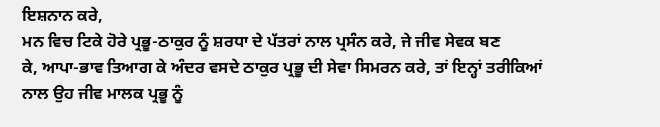ਇਸ਼ਨਾਨ ਕਰੇ,
ਮਨ ਵਿਚ ਟਿਕੇ ਹੋਰੇ ਪ੍ਰਭੂ-ਠਾਕੁਰ ਨੂੰ ਸ਼ਰਧਾ ਦੇ ਪੱਤਰਾਂ ਨਾਲ ਪ੍ਰਸੰਨ ਕਰੇ, ਜੇ ਜੀਵ ਸੇਵਕ ਬਣ
ਕੇ, ਆਪਾ-ਭਾਵ ਤਿਆਗ ਕੇ ਅੰਦਰ ਵਸਦੇ ਠਾਕੁਰ ਪ੍ਰਭੂ ਦੀ ਸੇਵਾ ਸਿਮਰਨ ਕਰੇ, ਤਾਂ ਇਨ੍ਹਾਂ ਤਰੀਕਿਆਂ
ਨਾਲ ਉਹ ਜੀਵ ਮਾਲਕ ਪ੍ਰਭੂ ਨੂੰ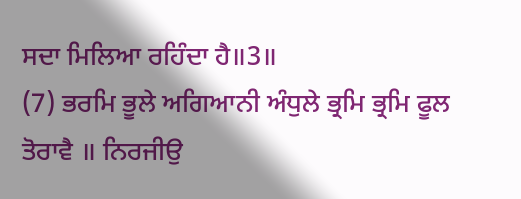ਸਦਾ ਮਿਲਿਆ ਰਹਿੰਦਾ ਹੈ॥3॥
(7) ਭਰਮਿ ਭੂਲੇ ਅਗਿਆਨੀ ਅੰਧੁਲੇ ਭ੍ਰਮਿ ਭ੍ਰਮਿ ਫੂਲ ਤੋਰਾਵੈ ॥ ਨਿਰਜੀਉ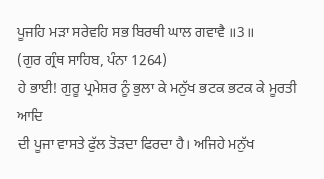ਪੂਜਹਿ ਮੜਾ ਸਰੇਵਹਿ ਸਭ ਬਿਰਥੀ ਘਾਲ ਗਵਾਵੈ ॥3॥
(ਗੁਰ ਗ੍ਰੰਥ ਸਾਹਿਬ, ਪੰਨਾ 1264)
ਹੇ ਭਾਈ! ਗੁਰੂ ਪ੍ਰਮੇਸ਼ਰ ਨੂੰ ਭੁਲਾ ਕੇ ਮਨੁੱਖ ਭਟਕ ਭਟਕ ਕੇ ਮੂਰਤੀ ਆਦਿ
ਦੀ ਪੂਜਾ ਵਾਸਤੇ ਫੁੱਲ ਤੋੜਦਾ ਫਿਰਦਾ ਹੈ। ਅਜਿਹੇ ਮਨੁੱਖ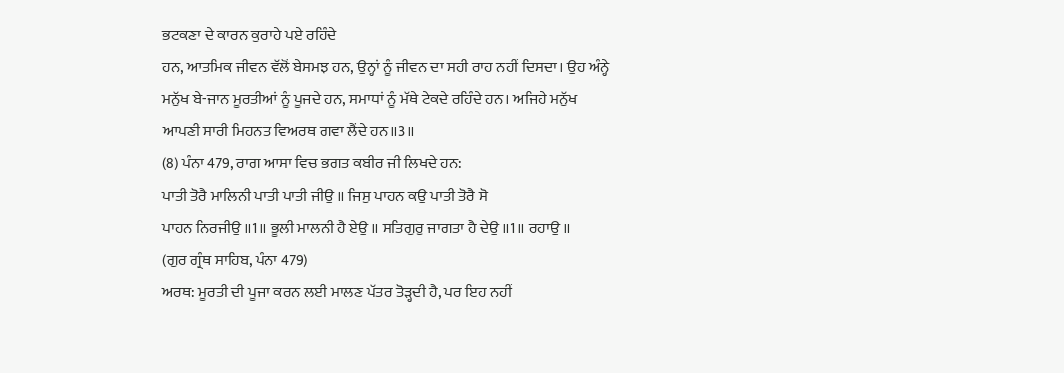ਭਟਕਣਾ ਦੇ ਕਾਰਨ ਕੁਰਾਹੇ ਪਏ ਰਹਿੰਦੇ
ਹਨ, ਆਤਮਿਕ ਜੀਵਨ ਵੱਲੋਂ ਬੇਸਮਝ ਹਨ, ਉਨ੍ਹਾਂ ਨੂੰ ਜੀਵਨ ਦਾ ਸਹੀ ਰਾਹ ਨਹੀਂ ਦਿਸਦਾ। ਉਹ ਅੰਨ੍ਹੇ
ਮਨੁੱਖ ਬੇ-ਜਾਨ ਮੂਰਤੀਆਂ ਨੂੰ ਪੂਜਦੇ ਹਨ, ਸਮਾਧਾਂ ਨੂੰ ਮੱਥੇ ਟੇਕਦੇ ਰਹਿੰਦੇ ਹਨ। ਅਜਿਹੇ ਮਨੁੱਖ
ਆਪਣੀ ਸਾਰੀ ਮਿਹਨਤ ਵਿਅਰਥ ਗਵਾ ਲੈਂਦੇ ਹਨ॥3॥
(8) ਪੰਨਾ 479, ਰਾਗ ਆਸਾ ਵਿਚ ਭਗਤ ਕਬੀਰ ਜੀ ਲਿਖਦੇ ਹਨ:
ਪਾਤੀ ਤੋਰੈ ਮਾਲਿਨੀ ਪਾਤੀ ਪਾਤੀ ਜੀਉ ॥ ਜਿਸੁ ਪਾਹਨ ਕਉ ਪਾਤੀ ਤੋਰੈ ਸੋ
ਪਾਹਨ ਨਿਰਜੀਉ ॥1॥ ਭੂਲੀ ਮਾਲਨੀ ਹੈ ਏਉ ॥ ਸਤਿਗੁਰੁ ਜਾਗਤਾ ਹੈ ਦੇਉ ॥1॥ ਰਹਾਉ ॥
(ਗੁਰ ਗ੍ਰੰਥ ਸਾਹਿਬ, ਪੰਨਾ 479)
ਅਰਥ: ਮੂਰਤੀ ਦੀ ਪੂਜਾ ਕਰਨ ਲਈ ਮਾਲਣ ਪੱਤਰ ਤੋੜ੍ਹਦੀ ਹੈ, ਪਰ ਇਹ ਨਹੀਂ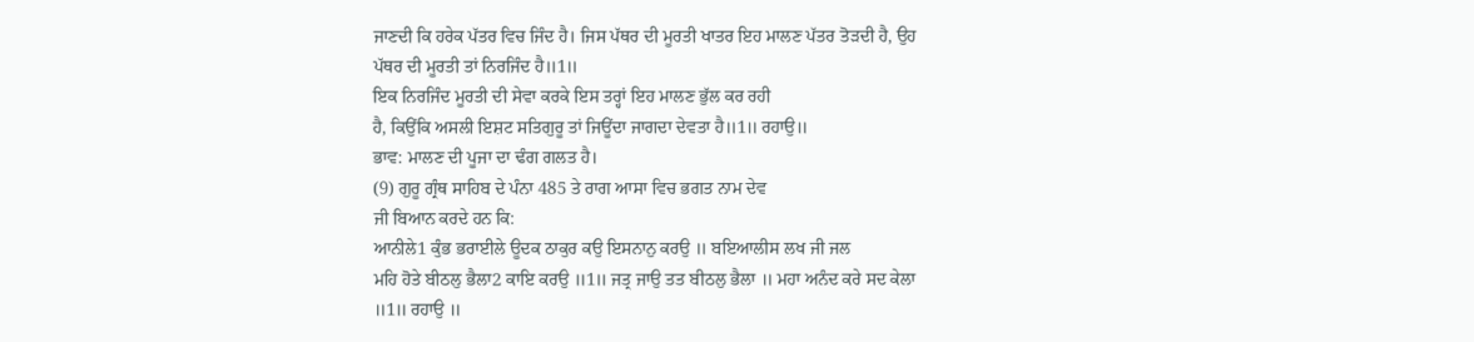ਜਾਣਦੀ ਕਿ ਹਰੇਕ ਪੱਤਰ ਵਿਚ ਜਿੰਦ ਹੈ। ਜਿਸ ਪੱਥਰ ਦੀ ਮੂਰਤੀ ਖਾਤਰ ਇਹ ਮਾਲਣ ਪੱਤਰ ਤੋੜਦੀ ਹੈ, ਉਹ
ਪੱਥਰ ਦੀ ਮੂਰਤੀ ਤਾਂ ਨਿਰਜਿੰਦ ਹੈ॥1॥
ਇਕ ਨਿਰਜਿੰਦ ਮੂਰਤੀ ਦੀ ਸੇਵਾ ਕਰਕੇ ਇਸ ਤਰ੍ਹਾਂ ਇਹ ਮਾਲਣ ਭੁੱਲ ਕਰ ਰਹੀ
ਹੈ, ਕਿਉਂਕਿ ਅਸਲੀ ਇਸ਼ਟ ਸਤਿਗੁਰੂ ਤਾਂ ਜਿਊਂਦਾ ਜਾਗਦਾ ਦੇਵਤਾ ਹੈ॥1॥ ਰਹਾਉ॥
ਭਾਵ: ਮਾਲਣ ਦੀ ਪੂਜਾ ਦਾ ਢੰਗ ਗਲਤ ਹੈ।
(9) ਗੁਰੂ ਗ੍ਰੰਥ ਸਾਹਿਬ ਦੇ ਪੰਨਾ 485 ਤੇ ਰਾਗ ਆਸਾ ਵਿਚ ਭਗਤ ਨਾਮ ਦੇਵ
ਜੀ ਬਿਆਨ ਕਰਦੇ ਹਨ ਕਿ:
ਆਨੀਲੇ1 ਕੁੰਭ ਭਰਾਈਲੇ ਊਦਕ ਠਾਕੁਰ ਕਉ ਇਸਨਾਨੁ ਕਰਉ ॥ ਬਇਆਲੀਸ ਲਖ ਜੀ ਜਲ
ਮਹਿ ਹੋਤੇ ਬੀਠਲੁ ਭੈਲਾ2 ਕਾਇ ਕਰਉ ॥1॥ ਜਤ੍ਰ ਜਾਉ ਤਤ ਬੀਠਲੁ ਭੈਲਾ ॥ ਮਹਾ ਅਨੰਦ ਕਰੇ ਸਦ ਕੇਲਾ
॥1॥ ਰਹਾਉ ॥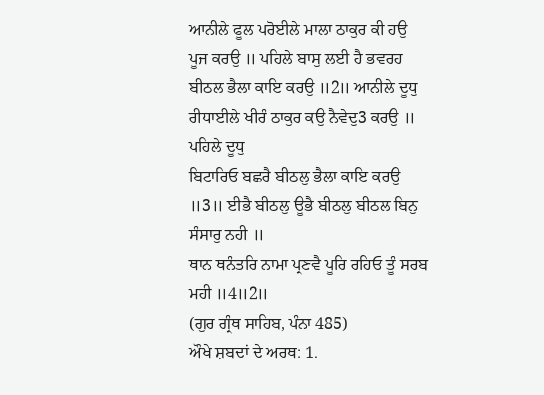ਆਨੀਲੇ ਫੂਲ ਪਰੋਈਲੇ ਮਾਲਾ ਠਾਕੁਰ ਕੀ ਹਉ ਪੂਜ ਕਰਉ ॥ ਪਹਿਲੇ ਬਾਸੁ ਲਈ ਹੈ ਭਵਰਹ
ਬੀਠਲ ਭੈਲਾ ਕਾਇ ਕਰਉ ॥2॥ ਆਨੀਲੇ ਦੂਧੁ ਰੀਧਾਈਲੇ ਖੀਰੰ ਠਾਕੁਰ ਕਉ ਨੈਵੇਦੁ3 ਕਰਉ ॥ ਪਹਿਲੇ ਦੂਧੁ
ਬਿਟਾਰਿਓ ਬਛਰੈ ਬੀਠਲੁ ਭੈਲਾ ਕਾਇ ਕਰਉ ॥3॥ ਈਭੈ ਬੀਠਲੁ ਊਭੈ ਬੀਠਲੁ ਬੀਠਲ ਬਿਨੁ ਸੰਸਾਰੁ ਨਹੀ ॥
ਥਾਨ ਥਨੰਤਰਿ ਨਾਮਾ ਪ੍ਰਣਵੈ ਪੂਰਿ ਰਹਿਓ ਤੂੰ ਸਰਬ ਮਹੀ ॥4॥2॥
(ਗੁਰ ਗ੍ਰੰਥ ਸਾਹਿਬ, ਪੰਨਾ 485)
ਔਖੇ ਸ਼ਬਦਾਂ ਦੇ ਅਰਥ: 1.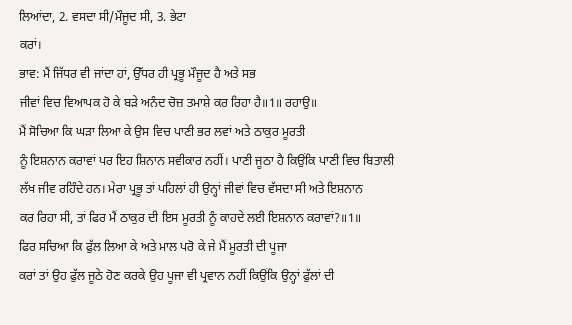ਲਿਆਂਦਾ, 2. ਵਸਦਾ ਸੀ/ਮੌਜੂਦ ਸੀ, 3. ਭੇਟਾ
ਕਰਾਂ।
ਭਾਵ: ਮੈਂ ਜਿੱਧਰ ਵੀ ਜਾਂਦਾ ਹਾਂ, ਉੱਧਰ ਹੀ ਪ੍ਰਭੂ ਮੌਜੂਦ ਹੈ ਅਤੇ ਸਭ
ਜੀਵਾਂ ਵਿਚ ਵਿਆਪਕ ਹੋ ਕੇ ਬੜੇ ਅਨੰਦ ਚੋਜ਼ ਤਮਾਸ਼ੇ ਕਰ ਰਿਹਾ ਹੈ॥1॥ ਰਹਾਉ॥
ਮੈਂ ਸੋਚਿਆ ਕਿ ਘੜਾ ਲਿਆ ਕੇ ਉਸ ਵਿਚ ਪਾਣੀ ਭਰ ਲਵਾਂ ਅਤੇ ਠਾਕੁਰ ਮੂਰਤੀ
ਨੂੰ ਇਸ਼ਨਾਨ ਕਰਾਵਾਂ ਪਰ ਇਹ ਸ਼ਿਨਾਨ ਸਵੀਕਾਰ ਨਹੀਂ। ਪਾਣੀ ਜੂਠਾ ਹੈ ਕਿਉਂਕਿ ਪਾਣੀ ਵਿਚ ਬਿਤਾਲੀ
ਲੱਖ ਜੀਵ ਰਹਿੰਦੇ ਹਨ। ਮੇਰਾ ਪ੍ਰਭੂ ਤਾਂ ਪਹਿਲਾਂ ਹੀ ਉਨ੍ਹਾਂ ਜੀਵਾਂ ਵਿਚ ਵੱਸਦਾ ਸੀ ਅਤੇ ਇਸ਼ਨਾਨ
ਕਰ ਰਿਹਾ ਸੀ, ਤਾਂ ਫਿਰ ਮੈਂ ਠਾਕੁਰ ਦੀ ਇਸ ਮੂਰਤੀ ਨੂੰ ਕਾਹਦੇ ਲਈ ਇਸ਼ਨਾਨ ਕਰਾਵਾਂ?॥1॥
ਫਿਰ ਸਚਿਆ ਕਿ ਫੁੱਲ ਲਿਆ ਕੇ ਅਤੇ ਮਾਲ ਪਰੋ ਕੇ ਜੇ ਮੈਂ ਮੂਰਤੀ ਦੀ ਪੂਜਾ
ਕਰਾਂ ਤਾਂ ਉਹ ਫੁੱਲ ਜੂਠੇ ਹੋਣ ਕਰਕੇ ਉਹ ਪੂਜਾ ਵੀ ਪ੍ਰਵਾਨ ਨਹੀਂ ਕਿਉਂਕਿ ਉਨ੍ਹਾਂ ਫੁੱਲਾਂ ਦੀ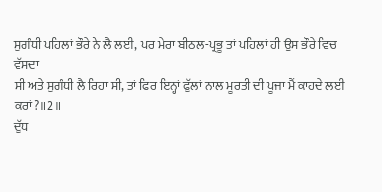ਸੁਗੰਧੀ ਪਹਿਲਾਂ ਭੌਰੇ ਨੇ ਲੈ ਲਈ, ਪਰ ਮੇਰਾ ਬੀਠਲ-ਪ੍ਰਭੂ ਤਾਂ ਪਹਿਲਾਂ ਹੀ ਉਸ ਭੌਰੇ ਵਿਚ ਵੱਸਦਾ
ਸੀ ਅਤੇ ਸੁਗੰਧੀ ਲੈ ਰਿਹਾ ਸੀ, ਤਾਂ ਫਿਰ ਇਨ੍ਹਾਂ ਫੁੱਲਾਂ ਨਾਲ ਮੂਰਤੀ ਦੀ ਪੂਜਾ ਮੈਂ ਕਾਹਦੇ ਲਈ
ਕਰਾਂ?॥2॥
ਦੁੱਧ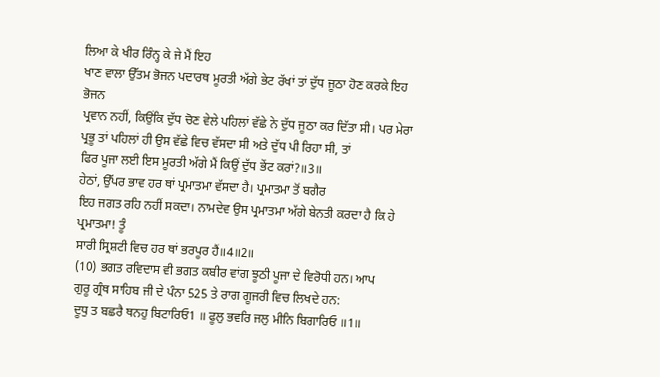ਲਿਆ ਕੇ ਖੀਰ ਰਿੰਨ੍ਹ ਕੇ ਜੇ ਮੈਂ ਇਹ
ਖਾਣ ਵਾਲਾ ਉੱਤਮ ਭੋਜਨ ਪਦਾਰਥ ਮੂਰਤੀ ਅੱਗੇ ਭੇਟ ਰੱਖਾਂ ਤਾਂ ਦੁੱਧ ਜੂਠਾ ਹੋਣ ਕਰਕੇ ਇਹ ਭੋਜਨ
ਪ੍ਰਵਾਨ ਨਹੀਂ, ਕਿਉਂਕਿ ਦੁੱਧ ਚੋਣ ਵੇਲੇ ਪਹਿਲਾਂ ਵੱਛੇ ਨੇ ਦੁੱਧ ਜੂਠਾ ਕਰ ਦਿੱਤਾ ਸੀ। ਪਰ ਮੇਰਾ
ਪ੍ਰਭੂ ਤਾਂ ਪਹਿਲਾਂ ਹੀ ਉਸ ਵੱਛੇ ਵਿਚ ਵੱਸਦਾ ਸੀ ਅਤੇ ਦੁੱਧ ਪੀ ਰਿਹਾ ਸੀ, ਤਾਂ
ਫਿਰ ਪੂਜਾ ਲਈ ਇਸ ਮੂਰਤੀ ਅੱਗੇ ਮੈਂ ਕਿਉਂ ਦੁੱਧ ਭੇਂਟ ਕਰਾਂ?॥3॥
ਹੇਠਾਂ, ਉੱਪਰ ਭਾਵ ਹਰ ਥਾਂ ਪ੍ਰਮਾਤਮਾ ਵੱਸਦਾ ਹੈ। ਪ੍ਰਮਾਤਮਾ ਤੋਂ ਬਗੈਰ
ਇਹ ਜਗਤ ਰਹਿ ਨਹੀਂ ਸਕਦਾ। ਨਾਮਦੇਵ ਉਸ ਪ੍ਰਮਾਤਮਾ ਅੱਗੇ ਬੇਨਤੀ ਕਰਦਾ ਹੈ ਕਿ ਹੇ ਪ੍ਰਮਾਤਮਾ! ਤੂੰ
ਸਾਰੀ ਸ੍ਰਿਸ਼ਟੀ ਵਿਚ ਹਰ ਥਾਂ ਭਰਪੂਰ ਹੈਂ॥4॥2॥
(10) ਭਗਤ ਰਵਿਦਾਸ ਵੀ ਭਗਤ ਕਬੀਰ ਵਾਂਗ ਝੂਠੀ ਪੂਜਾ ਦੇ ਵਿਰੋਧੀ ਹਨ। ਆਪ
ਗੁਰੂ ਗ੍ਰੰਥ ਸਾਹਿਬ ਜੀ ਦੇ ਪੰਨਾ 525 ਤੇ ਰਾਗ ਗੂਜਰੀ ਵਿਚ ਲਿਖਦੇ ਹਨ:
ਦੂਧੁ ਤ ਬਛਰੈ ਥਨਹੁ ਬਿਟਾਰਿਓ1 ॥ ਫੂਲੁ ਭਵਰਿ ਜਲੁ ਮੀਨਿ ਬਿਗਾਰਿਓ ॥1॥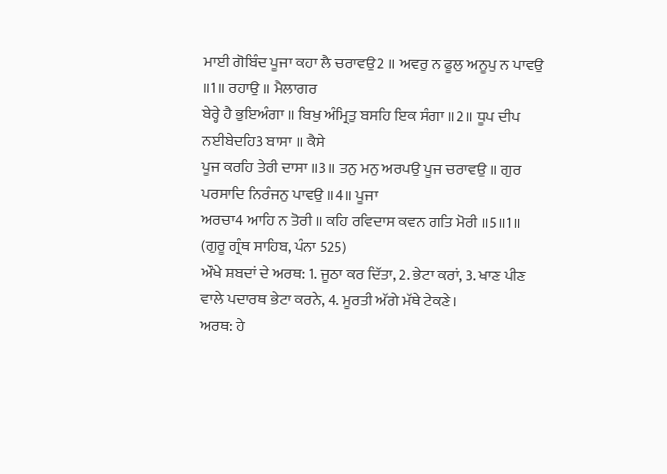ਮਾਈ ਗੋਬਿੰਦ ਪੂਜਾ ਕਹਾ ਲੈ ਚਰਾਵਉ2 ॥ ਅਵਰੁ ਨ ਫੂਲੁ ਅਨੂਪੁ ਨ ਪਾਵਉ ॥1॥ ਰਹਾਉ ॥ ਮੈਲਾਗਰ
ਬੇਰ੍ਹੇ ਹੈ ਭੁਇਅੰਗਾ ॥ ਬਿਖੁ ਅੰਮ੍ਰਿਤੁ ਬਸਹਿ ਇਕ ਸੰਗਾ ॥2॥ ਧੂਪ ਦੀਪ ਨਈਬੇਦਹਿ3 ਬਾਸਾ ॥ ਕੈਸੇ
ਪੂਜ ਕਰਹਿ ਤੇਰੀ ਦਾਸਾ ॥3॥ ਤਨੁ ਮਨੁ ਅਰਪਉ ਪੂਜ ਚਰਾਵਉ ॥ ਗੁਰ ਪਰਸਾਦਿ ਨਿਰੰਜਨੁ ਪਾਵਉ ॥4॥ ਪੂਜਾ
ਅਰਚਾ4 ਆਹਿ ਨ ਤੋਰੀ ॥ ਕਹਿ ਰਵਿਦਾਸ ਕਵਨ ਗਤਿ ਮੋਰੀ ॥5॥1॥
(ਗੁਰੂ ਗ੍ਰੰਥ ਸਾਹਿਬ, ਪੰਨਾ 525)
ਔਖੇ ਸ਼ਬਦਾਂ ਦੇ ਅਰਥ: 1. ਜੂਠਾ ਕਰ ਦਿੱਤਾ, 2. ਭੇਟਾ ਕਰਾਂ, 3. ਖਾਣ ਪੀਣ
ਵਾਲੇ ਪਦਾਰਥ ਭੇਟਾ ਕਰਨੇ, 4. ਮੂਰਤੀ ਅੱਗੇ ਮੱਥੇ ਟੇਕਣੇ।
ਅਰਥ: ਹੇ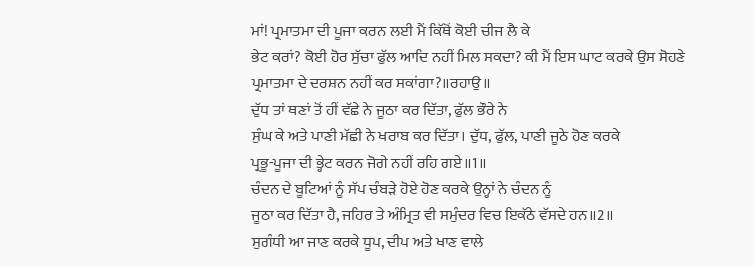ਮਾਂ! ਪ੍ਰਮਾਤਮਾ ਦੀ ਪੂਜਾ ਕਰਨ ਲਈ ਮੈਂ ਕਿੱਥੋਂ ਕੋਈ ਚੀਜ ਲੈ ਕੇ
ਭੇਟ ਕਰਾਂ? ਕੋਈ ਹੋਰ ਸੁੱਚਾ ਫੁੱਲ ਆਦਿ ਨਹੀਂ ਮਿਲ ਸਕਦਾ? ਕੀ ਮੈਂ ਇਸ ਘਾਟ ਕਰਕੇ ਉਸ ਸੋਹਣੇ
ਪ੍ਰਮਾਤਮਾ ਦੇ ਦਰਸ਼ਨ ਨਹੀਂ ਕਰ ਸਕਾਂਗਾ?॥ਰਹਾਉ॥
ਦੁੱਧ ਤਾਂ ਥਣਾਂ ਤੋਂ ਹੀਂ ਵੱਛੇ ਨੇ ਜੂਠਾ ਕਰ ਦਿੱਤਾ, ਫੁੱਲ ਭੌਰੇ ਨੇ
ਸੁੰਘ ਕੇ ਅਤੇ ਪਾਣੀ ਮੱਛੀ ਨੇ ਖਰਾਬ ਕਰ ਦਿੱਤਾ। ਦੁੱਧ, ਫੁੱਲ, ਪਾਣੀ ਜੂਠੇ ਹੋਣ ਕਰਕੇ
ਪ੍ਰਭੂ-ਪੂਜਾ ਦੀ ਭ੍ਹੇਟ ਕਰਨ ਜੋਗੇ ਨਹੀਂ ਰਹਿ ਗਏ॥1॥
ਚੰਦਨ ਦੇ ਬੂਟਿਆਂ ਨੂੰ ਸੱਪ ਚੰਬੜੇ ਹੋਏ ਹੋਣ ਕਰਕੇ ਉਨ੍ਹਾਂ ਨੇ ਚੰਦਨ ਨੂੰ
ਜੂਠਾ ਕਰ ਦਿੱਤਾ ਹੈ, ਜਹਿਰ ਤੇ ਅੰਮ੍ਰਿਤ ਵੀ ਸਮੁੰਦਰ ਵਿਚ ਇਕੱਠੇ ਵੱਸਦੇ ਹਨ॥2॥
ਸੁਗੰਧੀ ਆ ਜਾਣ ਕਰਕੇ ਧੂਪ, ਦੀਪ ਅਤੇ ਖਾਣ ਵਾਲੇ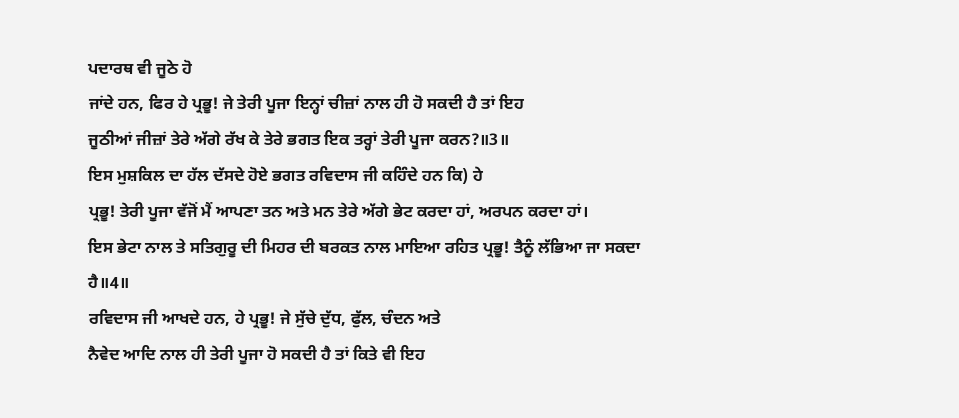ਪਦਾਰਥ ਵੀ ਜੂਠੇ ਹੋ
ਜਾਂਦੇ ਹਨ, ਫਿਰ ਹੇ ਪ੍ਰਭੂ! ਜੇ ਤੇਰੀ ਪੂਜਾ ਇਨ੍ਹਾਂ ਚੀਜ਼ਾਂ ਨਾਲ ਹੀ ਹੋ ਸਕਦੀ ਹੈ ਤਾਂ ਇਹ
ਜੂਠੀਆਂ ਜੀਜ਼ਾਂ ਤੇਰੇ ਅੱਗੇ ਰੱਖ ਕੇ ਤੇਰੇ ਭਗਤ ਇਕ ਤਰ੍ਹਾਂ ਤੇਰੀ ਪੂਜਾ ਕਰਨ?॥3॥
ਇਸ ਮੁਸ਼ਕਿਲ ਦਾ ਹੱਲ ਦੱਸਦੇ ਹੋਏ ਭਗਤ ਰਵਿਦਾਸ ਜੀ ਕਹਿੰਦੇ ਹਨ ਕਿ) ਹੇ
ਪ੍ਰਭੂ! ਤੇਰੀ ਪੂਜਾ ਵੱਜੋਂ ਮੈਂ ਆਪਣਾ ਤਨ ਅਤੇ ਮਨ ਤੇਰੇ ਅੱਗੇ ਭੇਟ ਕਰਦਾ ਹਾਂ, ਅਰਪਨ ਕਰਦਾ ਹਾਂ।
ਇਸ ਭੇਟਾ ਨਾਲ ਤੇ ਸਤਿਗੁਰੂ ਦੀ ਮਿਹਰ ਦੀ ਬਰਕਤ ਨਾਲ ਮਾਇਆ ਰਹਿਤ ਪ੍ਰਭੂ! ਤੈਨੂੰ ਲੱਭਿਆ ਜਾ ਸਕਦਾ
ਹੈ॥4॥
ਰਵਿਦਾਸ ਜੀ ਆਖਦੇ ਹਨ, ਹੇ ਪ੍ਰਭੂ! ਜੇ ਸੁੱਚੇ ਦੁੱਧ, ਫੁੱਲ, ਚੰਦਨ ਅਤੇ
ਨੈਵੇਦ ਆਦਿ ਨਾਲ ਹੀ ਤੇਰੀ ਪੂਜਾ ਹੋ ਸਕਦੀ ਹੈ ਤਾਂ ਕਿਤੇ ਵੀ ਇਹ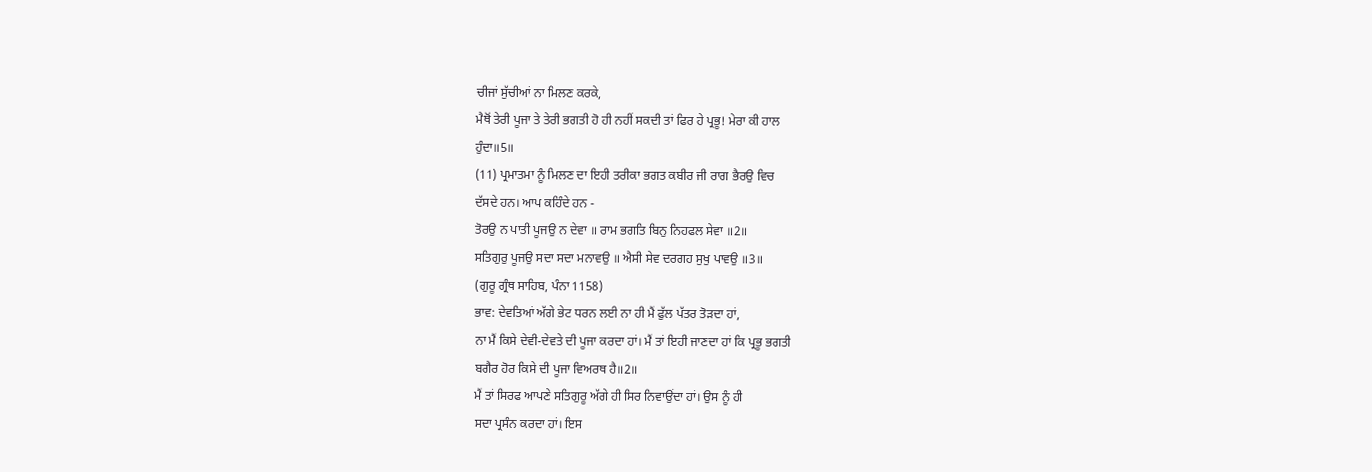ਚੀਜਾਂ ਸੁੱਚੀਆਂ ਨਾ ਮਿਲਣ ਕਰਕੇ,
ਮੈਥੋਂ ਤੇਰੀ ਪੂਜਾ ਤੇ ਤੇਰੀ ਭਗਤੀ ਹੋ ਹੀ ਨਹੀਂ ਸਕਦੀ ਤਾਂ ਫਿਰ ਹੇ ਪ੍ਰਭੂ! ਮੇਰਾ ਕੀ ਹਾਲ
ਹੁੰਦਾ॥5॥
(11) ਪ੍ਰਮਾਤਮਾ ਨੂੰ ਮਿਲਣ ਦਾ ਇਹੀ ਤਰੀਕਾ ਭਗਤ ਕਬੀਰ ਜੀ ਰਾਗ ਭੈਰਉ ਵਿਚ
ਦੱਸਦੇ ਹਨ। ਆਪ ਕਹਿੰਦੇ ਹਨ -
ਤੋਰਉ ਨ ਪਾਤੀ ਪੂਜਉ ਨ ਦੇਵਾ ॥ ਰਾਮ ਭਗਤਿ ਬਿਨੁ ਨਿਹਫਲ ਸੇਵਾ ॥2॥
ਸਤਿਗੁਰੁ ਪੂਜਉ ਸਦਾ ਸਦਾ ਮਨਾਵਉ ॥ ਐਸੀ ਸੇਵ ਦਰਗਹ ਸੁਖੁ ਪਾਵਉ ॥3॥
(ਗੁਰੂ ਗ੍ਰੰਥ ਸਾਹਿਬ, ਪੰਨਾ 1158)
ਭਾਵ: ਦੇਵਤਿਆਂ ਅੱਗੇ ਭੇਟ ਧਰਨ ਲਈ ਨਾ ਹੀ ਮੈਂ ਫੁੱਲ ਪੱਤਰ ਤੋੜਦਾ ਹਾਂ,
ਨਾ ਮੈਂ ਕਿਸੇ ਦੇਵੀ-ਦੇਵਤੇ ਦੀ ਪੂਜਾ ਕਰਦਾ ਹਾਂ। ਮੈਂ ਤਾਂ ਇਹੀ ਜਾਣਦਾ ਹਾਂ ਕਿ ਪ੍ਰਭੂ ਭਗਤੀ
ਬਗੈਰ ਹੋਰ ਕਿਸੇ ਦੀ ਪੂਜਾ ਵਿਅਰਥ ਹੈ॥2॥
ਮੈਂ ਤਾਂ ਸਿਰਫ ਆਪਣੇ ਸਤਿਗੁਰੂ ਅੱਗੇ ਹੀ ਸਿਰ ਨਿਵਾਉਂਦਾ ਹਾਂ। ਉਸ ਨੂੰ ਹੀ
ਸਦਾ ਪ੍ਰਸੰਨ ਕਰਦਾ ਹਾਂ। ਇਸ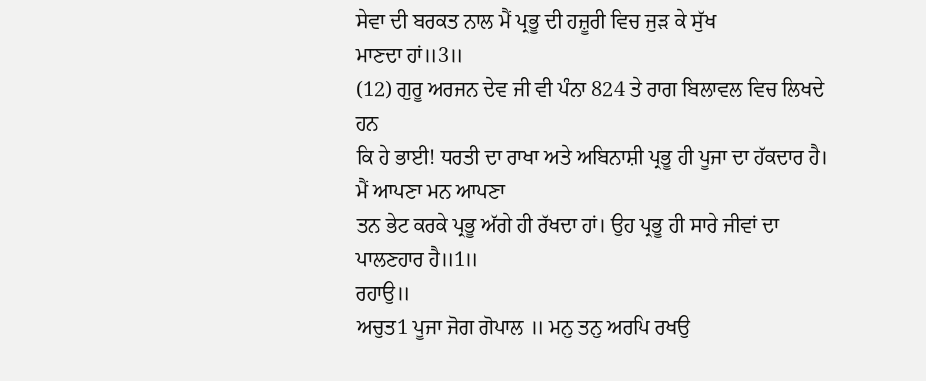ਸੇਵਾ ਦੀ ਬਰਕਤ ਨਾਲ ਮੈਂ ਪ੍ਰਭੂ ਦੀ ਹਜ਼ੂਰੀ ਵਿਚ ਜੁੜ ਕੇ ਸੁੱਖ
ਮਾਣਦਾ ਹਾਂ॥3॥
(12) ਗੁਰੂ ਅਰਜਨ ਦੇਵ ਜੀ ਵੀ ਪੰਨਾ 824 ਤੇ ਰਾਗ ਬਿਲਾਵਲ ਵਿਚ ਲਿਖਦੇ ਹਨ
ਕਿ ਹੇ ਭਾਈ! ਧਰਤੀ ਦਾ ਰਾਖਾ ਅਤੇ ਅਬਿਨਾਸ਼ੀ ਪ੍ਰਭੂ ਹੀ ਪੂਜਾ ਦਾ ਹੱਕਦਾਰ ਹੈ। ਮੈਂ ਆਪਣਾ ਮਨ ਆਪਣਾ
ਤਨ ਭੇਟ ਕਰਕੇ ਪ੍ਰਭੂ ਅੱਗੇ ਹੀ ਰੱਖਦਾ ਹਾਂ। ਉਹ ਪ੍ਰਭੂ ਹੀ ਸਾਰੇ ਜੀਵਾਂ ਦਾ ਪਾਲਣਹਾਰ ਹੈ॥1॥
ਰਹਾਉ॥
ਅਚੁਤ1 ਪੂਜਾ ਜੋਗ ਗੋਪਾਲ ॥ ਮਨੁ ਤਨੁ ਅਰਪਿ ਰਖਉ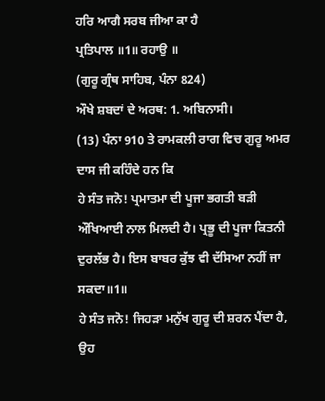ਹਰਿ ਆਗੈ ਸਰਬ ਜੀਆ ਕਾ ਹੈ
ਪ੍ਰਤਿਪਾਲ ॥1॥ ਰਹਾਉ ॥
(ਗੁਰੂ ਗ੍ਰੰਥ ਸਾਹਿਬ, ਪੰਨਾ 824)
ਔਖੇ ਸ਼ਬਦਾਂ ਦੇ ਅਰਥ: 1. ਅਬਿਨਾਸੀ।
(13) ਪੰਨਾ 910 ਤੇ ਰਾਮਕਲੀ ਰਾਗ ਵਿਚ ਗੁਰੂ ਅਮਰ ਦਾਸ ਜੀ ਕਹਿੰਦੇ ਹਨ ਕਿ
ਹੇ ਸੰਤ ਜਨੋ! ਪ੍ਰਮਾਤਮਾ ਦੀ ਪੂਜਾ ਭਗਤੀ ਬੜੀ ਔਖਿਆਈ ਨਾਲ ਮਿਲਦੀ ਹੈ। ਪ੍ਰਭੂ ਦੀ ਪੂਜਾ ਕਿਤਨੀ
ਦੁਰਲੱਭ ਹੈ। ਇਸ ਬਾਬਰ ਕੁੱਝ ਵੀ ਦੱਸਿਆ ਨਹੀਂ ਜਾ ਸਕਦਾ॥1॥
ਹੇ ਸੰਤ ਜਨੋ! ਜਿਹੜਾ ਮਨੁੱਖ ਗੁਰੂ ਦੀ ਸ਼ਰਨ ਪੈਂਦਾ ਹੈ, ਉਹ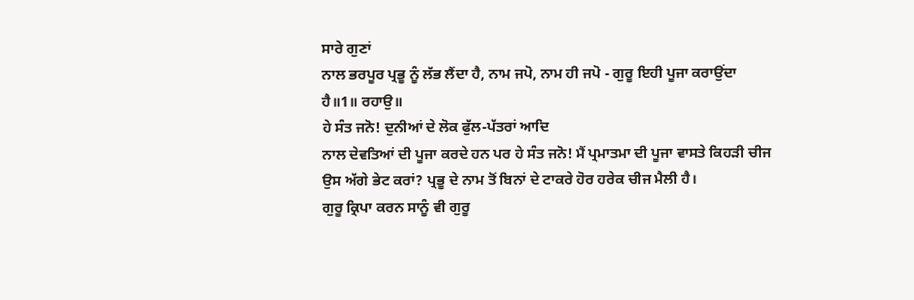ਸਾਰੇ ਗੁਣਾਂ
ਨਾਲ ਭਰਪੂਰ ਪ੍ਰਭੂ ਨੂੰ ਲੱਭ ਲੈਂਦਾ ਹੈ, ਨਾਮ ਜਪੋ, ਨਾਮ ਹੀ ਜਪੋ - ਗੁਰੂ ਇਹੀ ਪੂਜਾ ਕਰਾਉਂਦਾ
ਹੈ॥1॥ ਰਹਾਉ॥
ਹੇ ਸੰਤ ਜਨੋ! ਦੁਨੀਆਂ ਦੇ ਲੋਕ ਫੁੱਲ-ਪੱਤਰਾਂ ਆਦਿ
ਨਾਲ ਦੇਵਤਿਆਂ ਦੀ ਪੂਜਾ ਕਰਦੇ ਹਨ ਪਰ ਹੇ ਸੰਤ ਜਨੋ! ਮੈਂ ਪ੍ਰਮਾਤਮਾ ਦੀ ਪੂਜਾ ਵਾਸਤੇ ਕਿਹੜੀ ਚੀਜ
ਉਸ ਅੱਗੇ ਭੇਟ ਕਰਾਂ? ਪ੍ਰਭੂ ਦੇ ਨਾਮ ਤੋਂ ਬਿਨਾਂ ਦੇ ਟਾਕਰੇ ਹੋਰ ਹਰੇਕ ਚੀਜ ਮੈਲੀ ਹੈ।
ਗੁਰੂ ਕ੍ਰਿਪਾ ਕਰਨ ਸਾਨੂੰ ਵੀ ਗੁਰੂ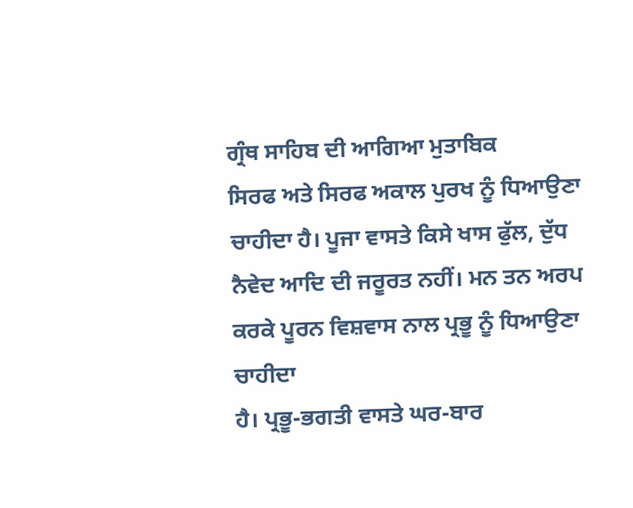ਗ੍ਰੰਥ ਸਾਹਿਬ ਦੀ ਆਗਿਆ ਮੁਤਾਬਿਕ
ਸਿਰਫ ਅਤੇ ਸਿਰਫ ਅਕਾਲ ਪੁਰਖ ਨੂੰ ਧਿਆਉਣਾ ਚਾਹੀਦਾ ਹੈ। ਪੂਜਾ ਵਾਸਤੇ ਕਿਸੇ ਖਾਸ ਫੁੱਲ, ਦੁੱਧ
ਨੈਵੇਦ ਆਦਿ ਦੀ ਜਰੂਰਤ ਨਹੀਂ। ਮਨ ਤਨ ਅਰਪ ਕਰਕੇ ਪੂਰਨ ਵਿਸ਼ਵਾਸ ਨਾਲ ਪ੍ਰਭੂ ਨੂੰ ਧਿਆਉਣਾ ਚਾਹੀਦਾ
ਹੈ। ਪ੍ਰਭੂ-ਭਗਤੀ ਵਾਸਤੇ ਘਰ-ਬਾਰ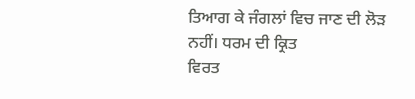ਤਿਆਗ ਕੇ ਜੰਗਲਾਂ ਵਿਚ ਜਾਣ ਦੀ ਲੋੜ ਨਹੀਂ। ਧਰਮ ਦੀ ਕ੍ਰਿਤ
ਵਿਰਤ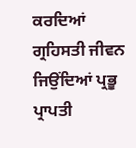ਕਰਦਿਆਂ ਗ੍ਰਹਿਸਤੀ ਜੀਵਨ ਜਿਉਂਦਿਆਂ ਪ੍ਰਭੂ ਪ੍ਰਾਪਤੀ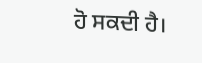ਹੋ ਸਕਦੀ ਹੈ।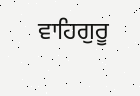ਵਾਹਿਗੁਰੂ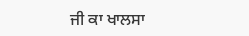ਜੀ ਕਾ ਖਾਲਸਾ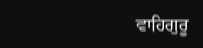ਵਾਹਿਗੁਰੂ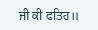ਜੀ ਕੀ ਫਤਿਹ॥